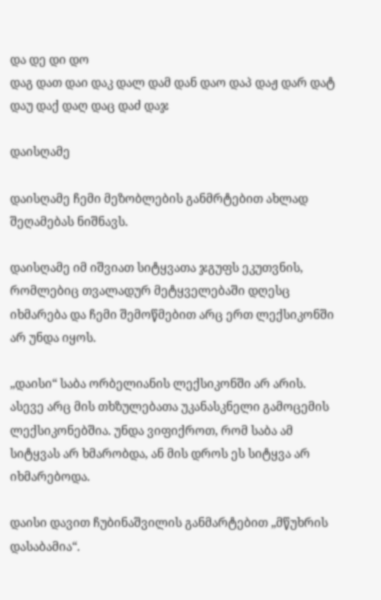და დე დი დო
დაგ დათ დაი დაკ დალ დამ დან დაო დაპ დაჟ დარ დატ დაუ დაქ დაღ დაც დაძ დაჯ

დაისღამე

დაისღამე ჩემი მეზობლების განმრტებით ახლად შეღამებას ნიშნავს.

დაისღამე იმ იშვიათ სიტყვათა ჯგუფს ეკუთვნის, რომლებიც თვალადურ მეტყველებაში დღესც იხმარება და ჩემი შემოწმებით არც ერთ ლექსიკონში არ უნდა იყოს.

„დაისი“ საბა ორბელიანის ლექსიკონში არ არის. ასევე არც მის თხზულებათა უკანასკნელი გამოცემის ლექსიკონებშია. უნდა ვიფიქროთ, რომ საბა ამ სიტყვას არ ხმარობდა, ან მის დროს ეს სიტყვა არ იხმარებოდა.

დაისი დავით ჩუბინაშვილის განმარტებით „მწუხრის დასაბამია“.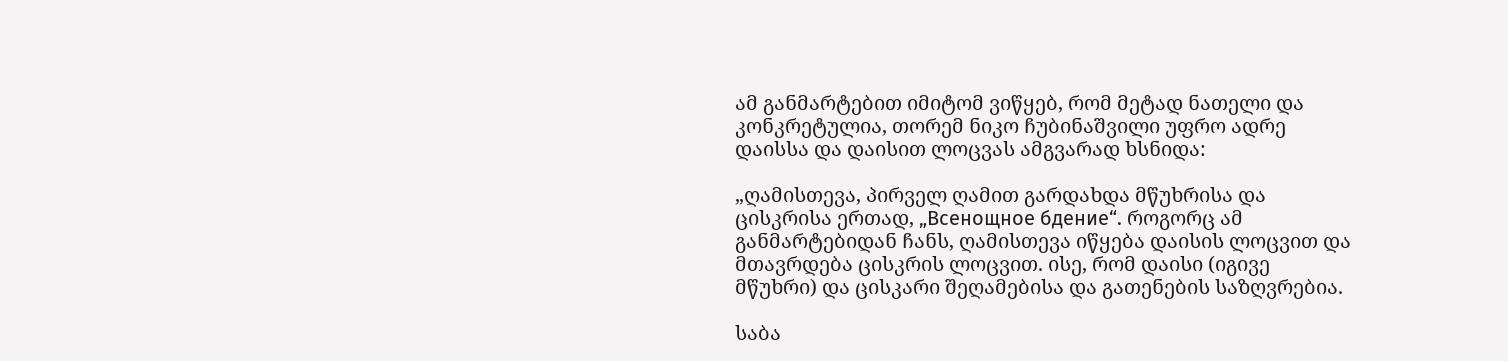ამ განმარტებით იმიტომ ვიწყებ, რომ მეტად ნათელი და კონკრეტულია, თორემ ნიკო ჩუბინაშვილი უფრო ადრე დაისსა და დაისით ლოცვას ამგვარად ხსნიდა:

„ღამისთევა, პირველ ღამით გარდახდა მწუხრისა და ცისკრისა ერთად, „Всенощное бдение“. როგორც ამ განმარტებიდან ჩანს, ღამისთევა იწყება დაისის ლოცვით და მთავრდება ცისკრის ლოცვით. ისე, რომ დაისი (იგივე მწუხრი) და ცისკარი შეღამებისა და გათენების საზღვრებია.

საბა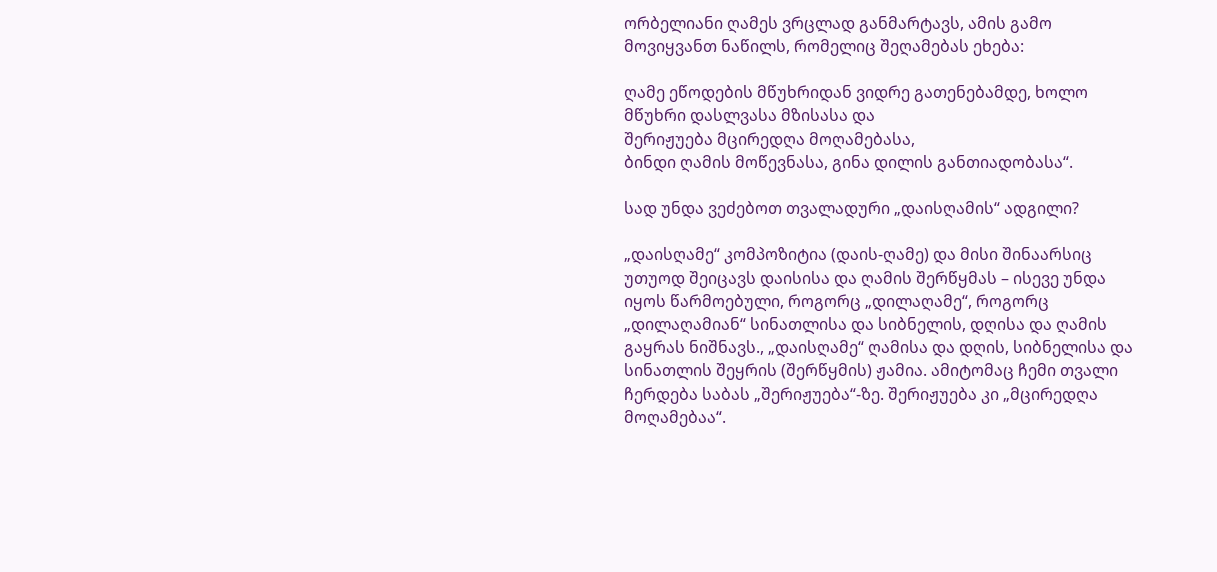ორბელიანი ღამეს ვრცლად განმარტავს, ამის გამო მოვიყვანთ ნაწილს, რომელიც შეღამებას ეხება:

ღამე ეწოდების მწუხრიდან ვიდრე გათენებამდე, ხოლო
მწუხრი დასლვასა მზისასა და
შერიჟუება მცირედღა მოღამებასა,
ბინდი ღამის მოწევნასა, გინა დილის განთიადობასა“.

სად უნდა ვეძებოთ თვალადური „დაისღამის“ ადგილი?

„დაისღამე“ კომპოზიტია (დაის-ღამე) და მისი შინაარსიც უთუოდ შეიცავს დაისისა და ღამის შერწყმას – ისევე უნდა იყოს წარმოებული, როგორც „დილაღამე“, როგორც „დილაღამიან“ სინათლისა და სიბნელის, დღისა და ღამის გაყრას ნიშნავს., „დაისღამე“ ღამისა და დღის, სიბნელისა და სინათლის შეყრის (შერწყმის) ჟამია. ამიტომაც ჩემი თვალი ჩერდება საბას „შერიჟუება“-ზე. შერიჟუება კი „მცირედღა მოღამებაა“.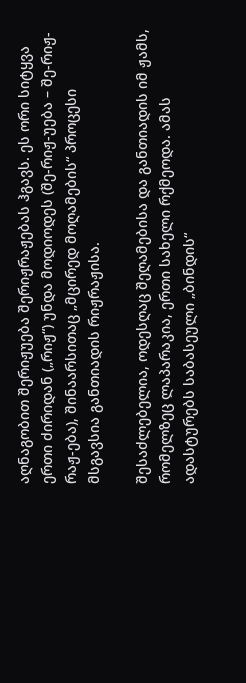აღნაგობით შერიჟუება შერიჟრაჟებას ჰგავს. ეს ორი სიტყვა ერთი ძირიდან („რიჟ“) უნდა მოდიოდეს (შე-რიჟ-უება – შე-რიჟ-რაჟ-ება), შინაარსითაც „მცირედ მოღამების“ პროცესი მსგავსია განთიადის რიჟრაჟისა.

შესაძლებელია, ოდესღაც შეღამებისა და განთიადის იმ ჟამს, რომელზეც ლაპარაკია, ერთი სახელი რქმეოდა. ამას ადასტურებს საბასეული „ბინდის“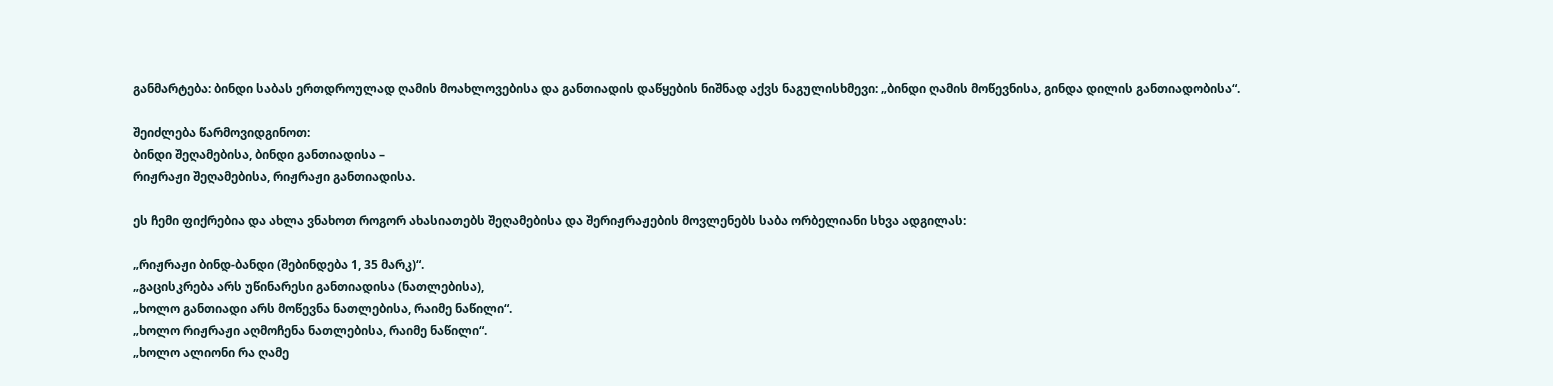განმარტება: ბინდი საბას ერთდროულად ღამის მოახლოვებისა და განთიადის დაწყების ნიშნად აქვს ნაგულისხმევი: „ბინდი ღამის მოწევნისა, გინდა დილის განთიადობისა“.

შეიძლება წარმოვიდგინოთ:
ბინდი შეღამებისა, ბინდი განთიადისა –
რიჟრაჟი შეღამებისა, რიჟრაჟი განთიადისა.

ეს ჩემი ფიქრებია და ახლა ვნახოთ როგორ ახასიათებს შეღამებისა და შერიჟრაჟების მოვლენებს საბა ორბელიანი სხვა ადგილას:

„რიჟრაჟი ბინდ-ბანდი (შებინდება 1, 35 მარკ)“.
„გაცისკრება არს უწინარესი განთიადისა (ნათლებისა),
„ხოლო განთიადი არს მოწევნა ნათლებისა, რაიმე ნაწილი“.
„ხოლო რიჟრაჟი აღმოჩენა ნათლებისა, რაიმე ნაწილი“.
„ხოლო ალიონი რა ღამე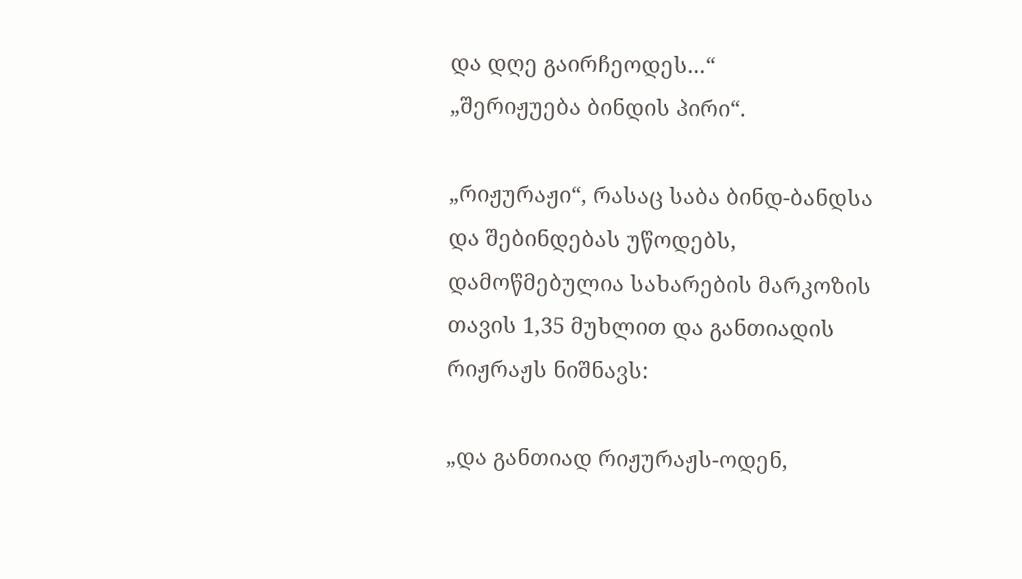და დღე გაირჩეოდეს...“
„შერიჟუება ბინდის პირი“.

„რიჟურაჟი“, რასაც საბა ბინდ-ბანდსა და შებინდებას უწოდებს, დამოწმებულია სახარების მარკოზის თავის 1,35 მუხლით და განთიადის რიჟრაჟს ნიშნავს:

„და განთიად რიჟურაჟს-ოდენ,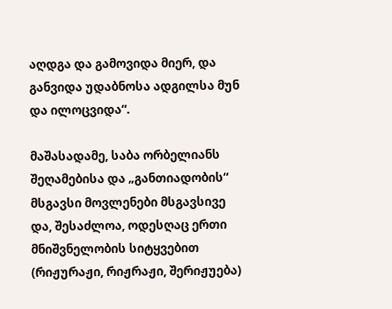აღდგა და გამოვიდა მიერ, და განვიდა უდაბნოსა ადგილსა მუნ და ილოცვიდა“.

მაშასადამე, საბა ორბელიანს შეღამებისა და „განთიადობის“ მსგავსი მოვლენები მსგავსივე და, შესაძლოა, ოდესღაც ერთი მნიშვნელობის სიტყვებით (რიჟურაჟი, რიჟრაჟი, შერიჟუება)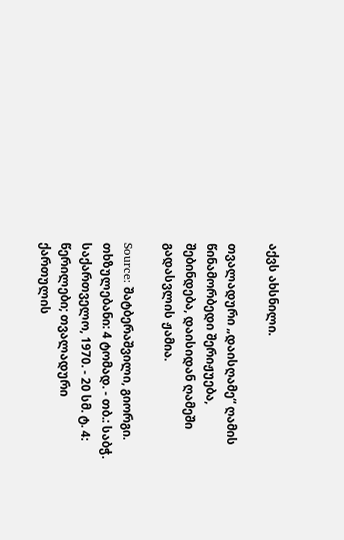აქვს ახსნილი.

თვალადური „დაისღამე“ ღამის წინამორბედი შერიჟუება, შებინდება, დაისიდან ღამეში გადასვლის ჟამია.

Source: შატბერაშვილი, გიორგი. თხზულებანი: 4 ტომად. - თბ.: საბჭ. საქართველო, 1970. - 20 სმ. ტ. 4: წერილები; თვალადური ქართულის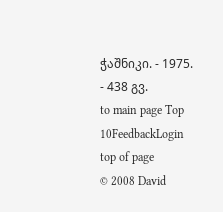ჭაშნიკი. - 1975. - 438 გვ.
to main page Top 10FeedbackLogin top of page
© 2008 David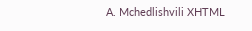A. Mchedlishvili XHTML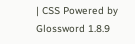| CSS Powered by Glossword 1.8.9